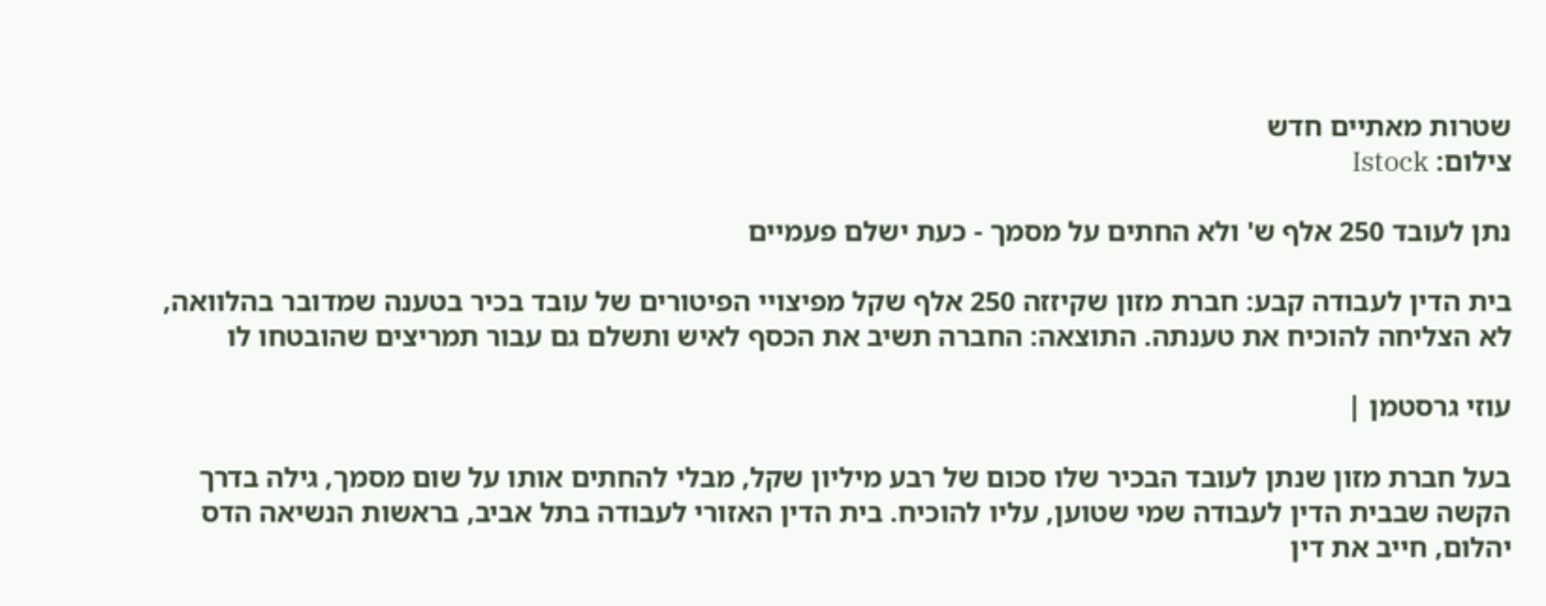שטרות מאתיים חדש
צילום: Istock

נתן לעובד 250 אלף ש' ולא החתים על מסמך - כעת ישלם פעמיים

בית הדין לעבודה קבע: חברת מזון שקיזזה 250 אלף שקל מפיצויי הפיטורים של עובד בכיר בטענה שמדובר בהלוואה, לא הצליחה להוכיח את טענתה. התוצאה: החברה תשיב את הכסף לאיש ותשלם גם עבור תמריצים שהובטחו לו

עוזי גרסטמן |

בעל חברת מזון שנתן לעובד הבכיר שלו סכום של רבע מיליון שקל, מבלי להחתים אותו על שום מסמך, גילה בדרך הקשה שבבית הדין לעבודה שמי שטוען, עליו להוכיח. בית הדין האזורי לעבודה בתל אביב, בראשות הנשיאה הדס יהלום, חייב את דין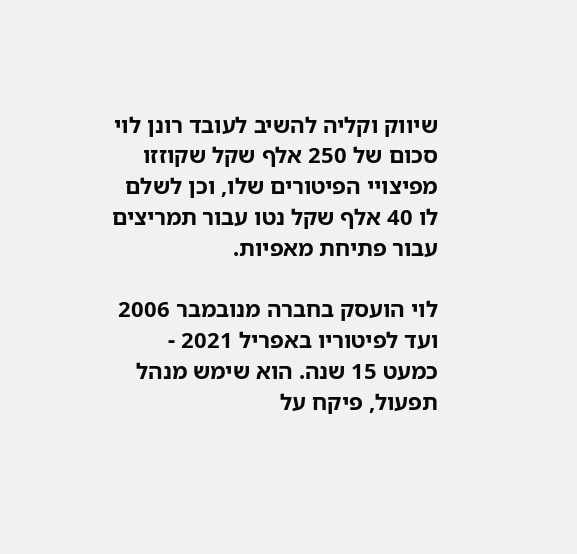שיווק וקליה להשיב לעובד רונן לוי סכום של 250 אלף שקל שקוזזו מפיצויי הפיטורים שלו, וכן לשלם לו 40 אלף שקל נטו עבור תמריצים עבור פתיחת מאפיות.

לוי הועסק בחברה מנובמבר 2006 ועד לפיטוריו באפריל 2021 - כמעט 15 שנה. הוא שימש מנהל תפעול, פיקח על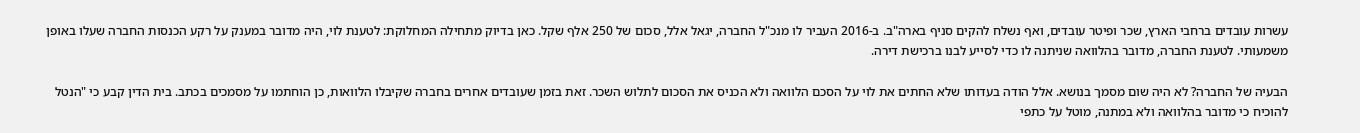עשרות עובדים ברחבי הארץ, שכר ופיטר עובדים, ואף נשלח להקים סניף בארה"ב. ב-2016 העביר לו מנכ"ל החברה, יגאל אלל, סכום של 250 אלף שקל. כאן בדיוק מתחילה המחלוקת: לטענת לוי, היה מדובר במענק על רקע הכנסות החברה שעלו באופן משמעותי. לטענת החברה, מדובר בהלוואה שניתנה לו כדי לסייע לבנו ברכישת דירה.

הבעיה של החברה? לא היה שום מסמך בנושא. אלל הודה בעדותו שלא החתים את לוי על הסכם הלוואה ולא הכניס את הסכום לתלוש השכר. זאת בזמן שעובדים אחרים בחברה שקיבלו הלוואות, כן הוחתמו על מסמכים בכתב. בית הדין קבע כי "הנטל להוכיח כי מדובר בהלוואה ולא במתנה, מוטל על כתפי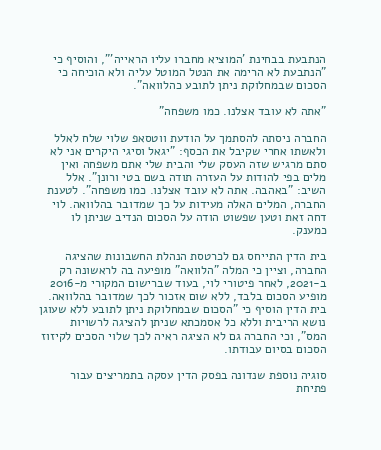הנתבעת בבחינת 'המוציא מחברו עליו הראייה'", והוסיף כי "הנתבעת לא הרימה את הנטל המוטל עליה ולא הוכיחה כי הסכום שבמחלוקת ניתן לתובע כהלוואה".

"אתה לא עובד אצלנו. כמו משפחה"

החברה ניסתה להסתמך על הודעת ווטסאפ שלוי שלח לאלל ולאשתו אחרי שקיבל את הכסף: "יגאל וסיגי היקרים אני לא סתם מרגיש שזה העסק שלי והבית שלי אתם משפחה ואין מלים בפי להודות על העזרה תודה בשם בטי ורונן". אלל השיב: "באהבה. אתה לא עובד אצלנו. כמו משפחה". לטענת החברה, המלים האלה מעידות על כך שמדובר בהלוואה. לוי דחה זאת וטען שפשוט הודה על הסכום הנדיב שניתן לו כמענק.

בית הדין התייחס גם לכרטסת הנהלת החשבונות שהציגה החברה, וציין כי המלה "הלוואה" מופיעה בה לראשונה רק ב-2021, לאחר פיטורי לוי, בעוד שברישום המקורי מ-2016 מופיע הסכום בלבד, ללא שום אזכור לכך שמדובר בהלוואה. בית הדין הוסיף כי "הסכום שבמחלוקת ניתן לתובע ללא שעוגן נושא הריבית וללא כל אסמכתא שניתן להציגה לרשויות המס", וכי החברה גם לא הציגה ראיה לכך שלוי הסכים לקיזוז הסכום בסיום עבודתו.

סוגיה נוספת שנדונה בפסק הדין עסקה בתמריצים עבור פתיחת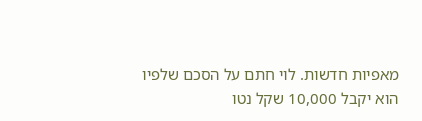מאפיות חדשות. לוי חתם על הסכם שלפיו הוא יקבל 10,000 שקל נטו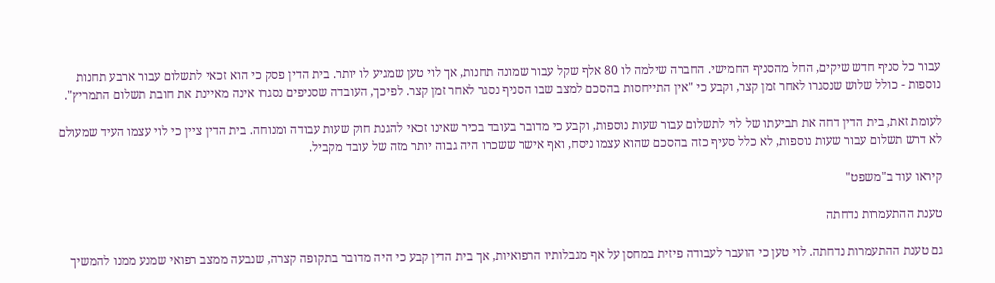עבור כל סניף חדש שיקים, החל מהסניף החמישי. החברה שילמה לו 80 אלף שקל עבור שמונה תחנות, אך לוי טען שמגיע לו יותר. בית הדין פסק כי הוא זכאי לתשלום עבור ארבע תחנות נוספות - כולל שלוש שנסגרו לאחר זמן קצר, וקבע כי "אין התייחסות בהסכם למצב שבו הסניף נסגר לאחר זמן קצר. לפיכך, העובדה שסניפים נסגרו אינה מאיינת את חובת תשלום התמריץ".

לעומת זאת, בית הדין דחה את תביעתו של לוי לתשלום עבור שעות נוספות, וקבע כי מדובר בעובד בכיר שאינו זכאי להגנת חוק שעות עבודה ומנוחה. בית הדין ציין כי לוי עצמו העיד שמעולם לא דרש תשלום עבור שעות נוספות, לא כלל סעיף כזה בהסכם שהוא עצמו ניסח, ואף אישר ששכרו היה גבוה יותר מזה של עובד מקביל.

קיראו עוד ב"משפט"

טענת ההתעמרות נדחתה

גם טענת ההתעמרות נדחתה. לוי טען כי הועבר לעבודה פיזית במחסן על אף מגבלותיו הרפואיות, אך בית הדין קבע כי היה מדובר בתקופה קצרה, שנבעה ממצב רפואי שמנע ממנו להמשיך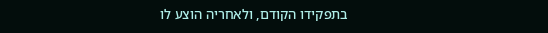בתפקידו הקודם, ולאחריה הוצע לו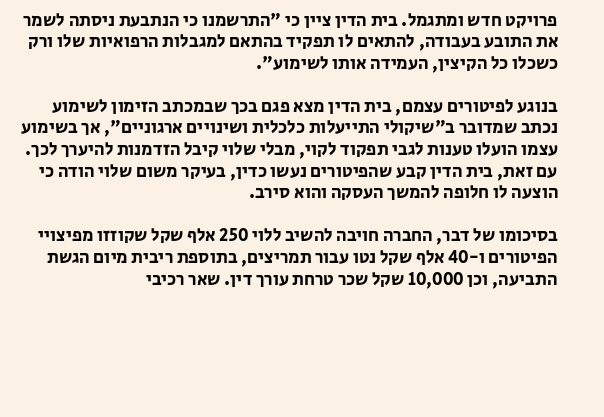פרויקט חדש ומתגמל. בית הדין ציין כי "התרשמנו כי הנתבעת ניסתה לשמר את התובע בעבודה, להתאים לו תפקיד בהתאם למגבלות הרפואיות שלו ורק כשכלו כל הקיצין, העמידה אותו לשימוע".

בנוגע לפיטורים עצמם, בית הדין מצא פגם בכך שבמכתב הזימון לשימוע נכתב שמדובר ב"שיקולי התייעלות כלכלית ושינויים ארגוניים", אך בשימוע עצמו הועלו טענות לגבי תפקוד לקוי, מבלי שלוי קיבל הזדמנות להיערך לכך. עם זאת, בית הדין קבע שהפיטורים נעשו כדין, בעיקר משום שלוי הודה כי הוצעה לו חלופה להמשך העסקה והוא סירב.

בסיכומו של דבר, החברה חויבה להשיב ללוי 250 אלף שקל שקוזזו מפיצויי הפיטורים ו-40 אלף שקל נטו עבור תמריצים, בתוספת ריבית מיום הגשת התביעה, וכן 10,000 שקל שכר טרחת עורך דין. שאר רכיבי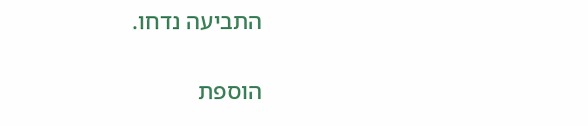התביעה נדחו.

הוספת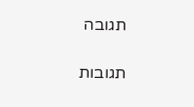תגובה

תגובות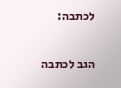לכתבה:

הגב לכתבה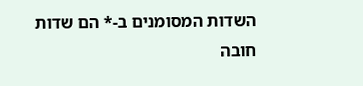השדות המסומנים ב-* הם שדות חובה